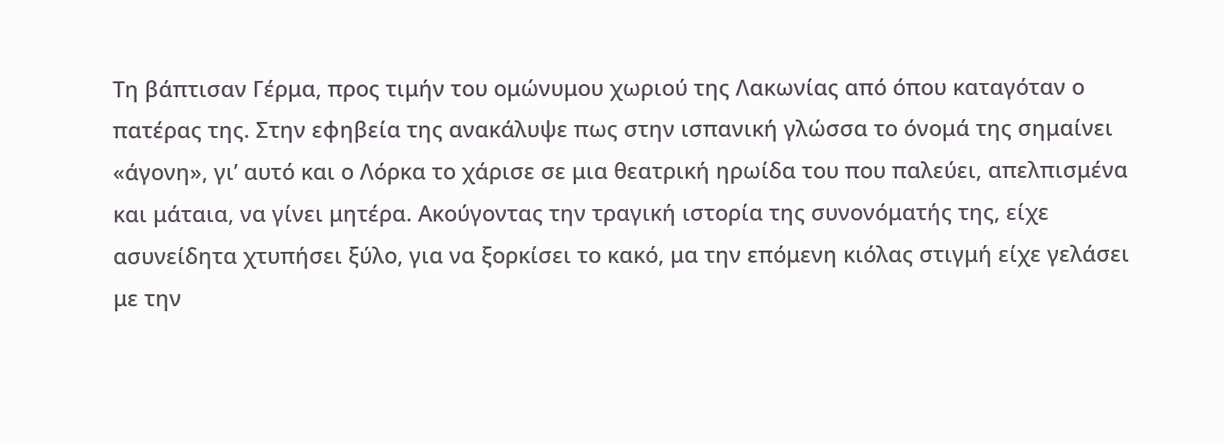Τη βάπτισαν Γέρμα, προς τιμήν του ομώνυμου χωριού της Λακωνίας από όπου καταγόταν ο πατέρας της. Στην εφηβεία της ανακάλυψε πως στην ισπανική γλώσσα το όνομά της σημαίνει «άγονη», γι’ αυτό και ο Λόρκα το χάρισε σε μια θεατρική ηρωίδα του που παλεύει, απελπισμένα και μάταια, να γίνει μητέρα. Ακούγοντας την τραγική ιστορία της συνονόματής της, είχε ασυνείδητα χτυπήσει ξύλο, για να ξορκίσει το κακό, μα την επόμενη κιόλας στιγμή είχε γελάσει με την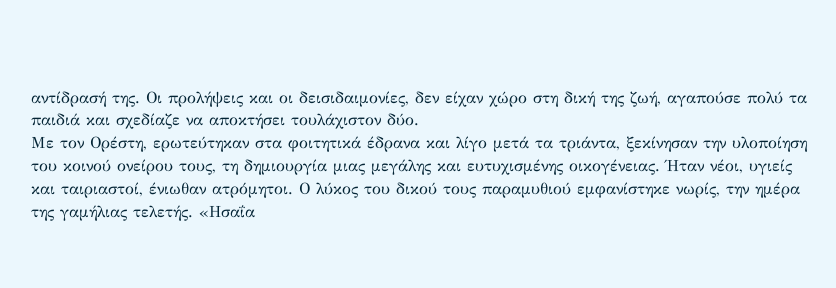αντίδρασή της. Οι προλήψεις και οι δεισιδαιμονίες, δεν είχαν χώρο στη δική της ζωή, αγαπούσε πολύ τα παιδιά και σχεδίαζε να αποκτήσει τουλάχιστον δύο.
Με τον Ορέστη, ερωτεύτηκαν στα φοιτητικά έδρανα και λίγο μετά τα τριάντα, ξεκίνησαν την υλοποίηση του κοινού ονείρου τους, τη δημιουργία μιας μεγάλης και ευτυχισμένης οικογένειας. Ήταν νέοι, υγιείς και ταιριαστοί, ένιωθαν ατρόμητοι. Ο λύκος του δικού τους παραμυθιού εμφανίστηκε νωρίς, την ημέρα της γαμήλιας τελετής. «Ησαΐα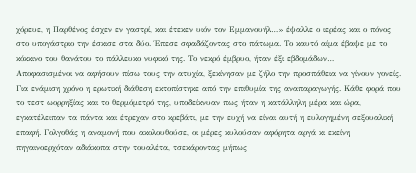χόρευε, η Παρθένος έσχεν εν γαστρί, και έτεκεν υιόν τον Εμμανουήλ…» έψαλλε ο ιερέας και ο πόνος στο υπογάστριο την έσκισε στα δύο. Έπεσε σφαδάζοντας στο πάτωμα. Το καυτό αίμα έβαψε με το κόκκινο του θανάτου το πάλλευκο νυφικό της. Το νεκρό έμβρυο, ήταν έξι εβδομάδων…
Αποφασισμένοι να αφήσουν πίσω τους την ατυχία, ξεκίνησαν με ζήλο την προσπάθεια να γίνουν γονείς. Για ενάμιση χρόνο η ερωτική διάθεση εκτοπίστηκε από την επιθυμία της αναπαραγωγής. Κάθε φορά που το τεστ ωορρηξίας και το θερμόμετρό της, υποδείκνυαν πως ήταν η κατάλληλη μέρα και ώρα, εγκατέλειπαν τα πάντα και έτρεχαν στο κρεβάτι, με την ευχή να είναι αυτή η ευλογημένη σεξουαλική επαφή. Γολγοθάς η αναμονή που ακολουθούσε, οι μέρες κυλούσαν αφόρητα αργά κι εκείνη πηγαινοερχόταν αδιάκοπα στην τουαλέτα, τσεκάροντας μήπως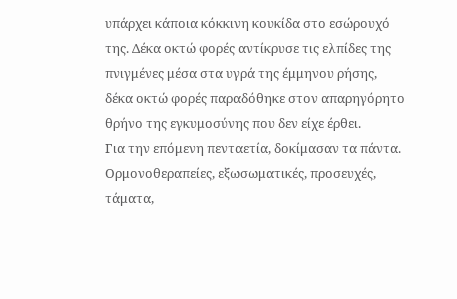υπάρχει κάποια κόκκινη κουκίδα στο εσώρουχό της. Δέκα οκτώ φορές αντίκρυσε τις ελπίδες της πνιγμένες μέσα στα υγρά της έμμηνου ρήσης, δέκα οκτώ φορές παραδόθηκε στον απαρηγόρητο θρήνο της εγκυμοσύνης που δεν είχε έρθει.
Για την επόμενη πενταετία, δοκίμασαν τα πάντα. Ορμονοθεραπείες, εξωσωματικές, προσευχές, τάματα,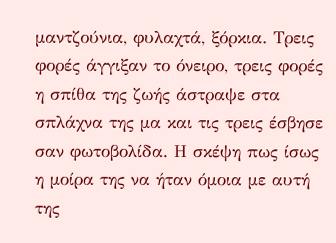μαντζούνια, φυλαχτά, ξόρκια. Τρεις φορές άγγιξαν το όνειρο, τρεις φορές η σπίθα της ζωής άστραψε στα σπλάχνα της μα και τις τρεις έσβησε σαν φωτοβολίδα. Η σκέψη πως ίσως η μοίρα της να ήταν όμοια με αυτή της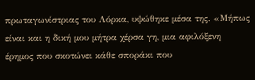πρωταγωνίστριας του Λόρκα, υψώθηκε μέσα της. «Μήπως είναι και η δική μου μήτρα χέρσα γη, μια αφιλόξενη έρημος που σκοτώνει κάθε σποράκι που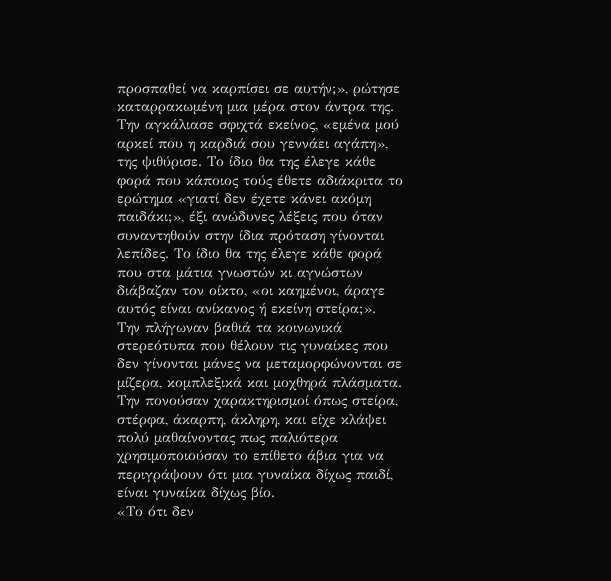προσπαθεί να καρπίσει σε αυτήν;», ρώτησε καταρρακωμένη μια μέρα στον άντρα της. Την αγκάλιασε σφιχτά εκείνος, «εμένα μού αρκεί που η καρδιά σου γεννάει αγάπη», της ψιθύρισε. Το ίδιο θα της έλεγε κάθε φορά που κάποιος τούς έθετε αδιάκριτα το ερώτημα «γιατί δεν έχετε κάνει ακόμη παιδάκι;», έξι ανώδυνες λέξεις που όταν συναντηθούν στην ίδια πρόταση γίνονται λεπίδες. Το ίδιο θα της έλεγε κάθε φορά που στα μάτια γνωστών κι αγνώστων διάβαζαν τον οίκτο, «οι καημένοι, άραγε αυτός είναι ανίκανος ή εκείνη στείρα;».
Την πλήγωναν βαθιά τα κοινωνικά στερεότυπα που θέλουν τις γυναίκες που δεν γίνονται μάνες να μεταμορφώνονται σε μίζερα, κομπλεξικά και μοχθηρά πλάσματα. Την πονούσαν χαρακτηρισμοί όπως στείρα, στέρφα, άκαρπη, άκληρη, και είχε κλάψει πολύ μαθαίνοντας πως παλιότερα χρησιμοποιούσαν το επίθετο άβια για να περιγράψουν ότι μια γυναίκα δίχως παιδί, είναι γυναίκα δίχως βίο.
«Το ότι δεν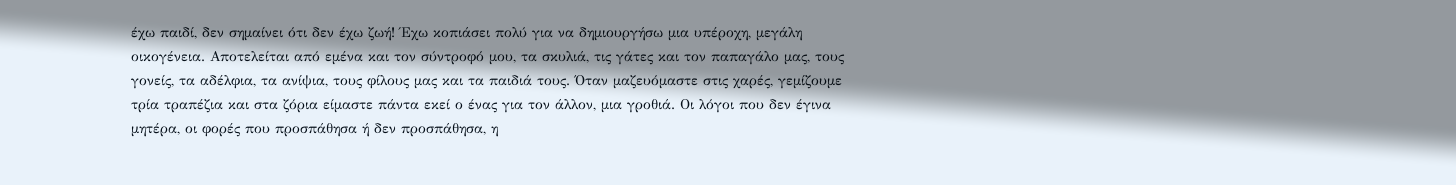έχω παιδί, δεν σημαίνει ότι δεν έχω ζωή! Έχω κοπιάσει πολύ για να δημιουργήσω μια υπέροχη, μεγάλη οικογένεια. Αποτελείται από εμένα και τον σύντροφό μου, τα σκυλιά, τις γάτες και τον παπαγάλο μας, τους γονείς, τα αδέλφια, τα ανίψια, τους φίλους μας και τα παιδιά τους. Όταν μαζευόμαστε στις χαρές, γεμίζουμε τρία τραπέζια και στα ζόρια είμαστε πάντα εκεί ο ένας για τον άλλον, μια γροθιά. Οι λόγοι που δεν έγινα μητέρα, οι φορές που προσπάθησα ή δεν προσπάθησα, η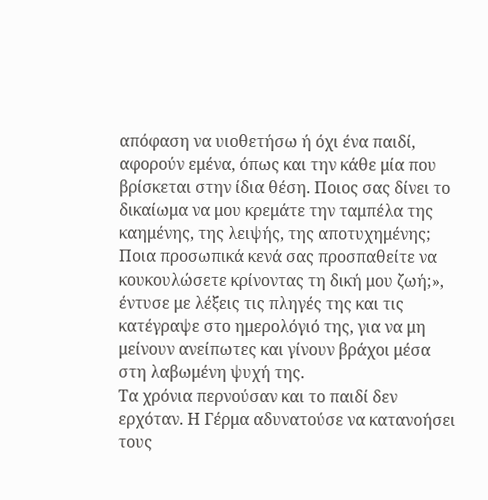απόφαση να υιοθετήσω ή όχι ένα παιδί, αφορούν εμένα, όπως και την κάθε μία που βρίσκεται στην ίδια θέση. Ποιος σας δίνει το δικαίωμα να μου κρεμάτε την ταμπέλα της καημένης, της λειψής, της αποτυχημένης; Ποια προσωπικά κενά σας προσπαθείτε να κουκουλώσετε κρίνοντας τη δική μου ζωή;», έντυσε με λέξεις τις πληγές της και τις κατέγραψε στο ημερολόγιό της, για να μη μείνουν ανείπωτες και γίνουν βράχοι μέσα στη λαβωμένη ψυχή της.
Τα χρόνια περνούσαν και το παιδί δεν ερχόταν. Η Γέρμα αδυνατούσε να κατανοήσει τους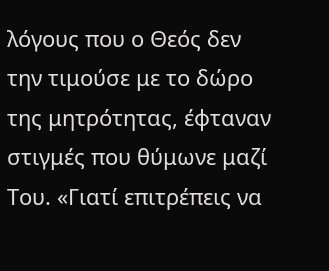λόγους που ο Θεός δεν την τιμούσε με το δώρο της μητρότητας, έφταναν στιγμές που θύμωνε μαζί Του. «Γιατί επιτρέπεις να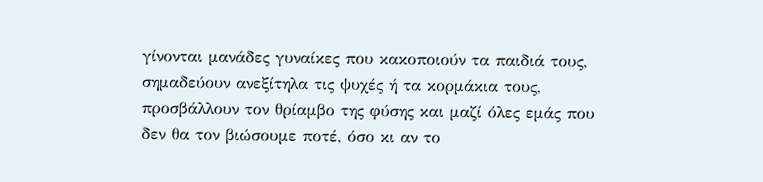γίνονται μανάδες γυναίκες που κακοποιούν τα παιδιά τους, σημαδεύουν ανεξίτηλα τις ψυχές ή τα κορμάκια τους, προσβάλλουν τον θρίαμβο της φύσης και μαζί όλες εμάς που δεν θα τον βιώσουμε ποτέ, όσο κι αν το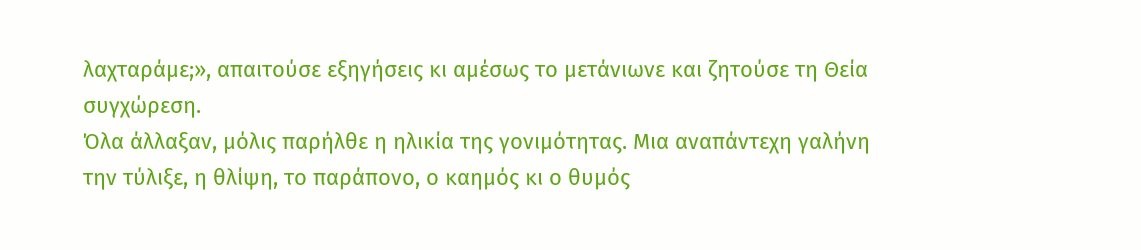λαχταράμε;», απαιτούσε εξηγήσεις κι αμέσως το μετάνιωνε και ζητούσε τη Θεία συγχώρεση.
Όλα άλλαξαν, μόλις παρήλθε η ηλικία της γονιμότητας. Μια αναπάντεχη γαλήνη την τύλιξε, η θλίψη, το παράπονο, ο καημός κι ο θυμός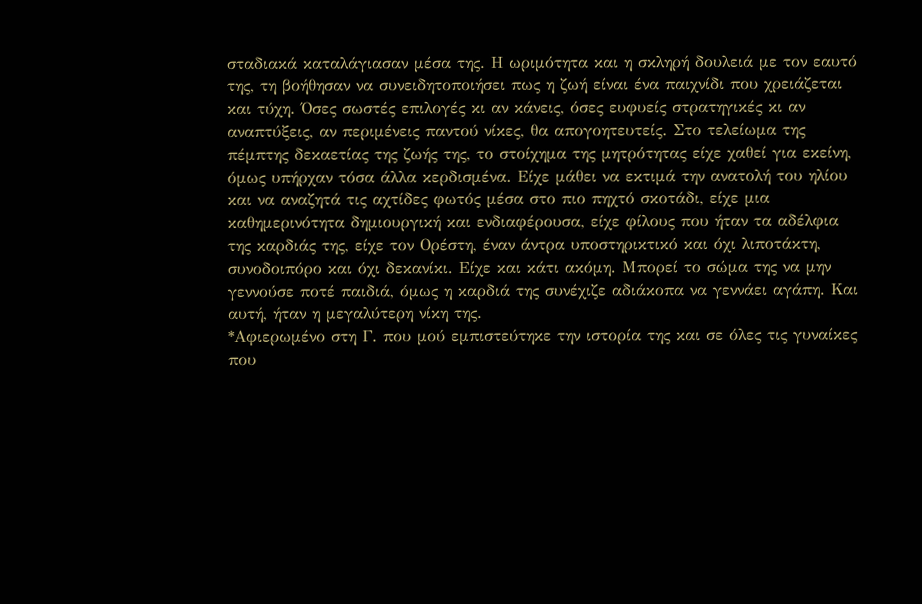σταδιακά καταλάγιασαν μέσα της. Η ωριμότητα και η σκληρή δουλειά με τον εαυτό της, τη βοήθησαν να συνειδητοποιήσει πως η ζωή είναι ένα παιχνίδι που χρειάζεται και τύχη. Όσες σωστές επιλογές κι αν κάνεις, όσες ευφυείς στρατηγικές κι αν αναπτύξεις, αν περιμένεις παντού νίκες, θα απογοητευτείς. Στο τελείωμα της πέμπτης δεκαετίας της ζωής της, το στοίχημα της μητρότητας είχε χαθεί για εκείνη, όμως υπήρχαν τόσα άλλα κερδισμένα. Είχε μάθει να εκτιμά την ανατολή του ηλίου και να αναζητά τις αχτίδες φωτός μέσα στο πιο πηχτό σκοτάδι, είχε μια καθημερινότητα δημιουργική και ενδιαφέρουσα, είχε φίλους που ήταν τα αδέλφια της καρδιάς της, είχε τον Ορέστη, έναν άντρα υποστηρικτικό και όχι λιποτάκτη, συνοδοιπόρο και όχι δεκανίκι. Είχε και κάτι ακόμη. Μπορεί το σώμα της να μην γεννούσε ποτέ παιδιά, όμως η καρδιά της συνέχιζε αδιάκοπα να γεννάει αγάπη. Και αυτή, ήταν η μεγαλύτερη νίκη της.
*Αφιερωμένο στη Γ. που μού εμπιστεύτηκε την ιστορία της και σε όλες τις γυναίκες που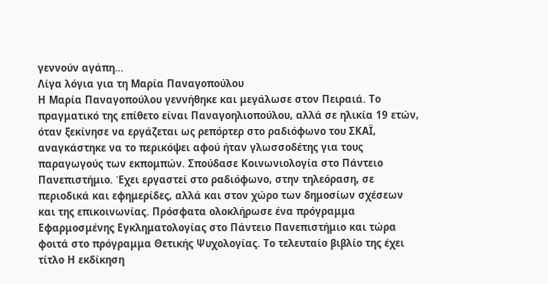γεννούν αγάπη…
Λίγα λόγια για τη Μαρία Παναγοπούλου
Η Μαρία Παναγοπούλου γεννήθηκε και μεγάλωσε στον Πειραιά. Το πραγματικό της επίθετο είναι Παναγοηλιοπούλου, αλλά σε ηλικία 19 ετών, όταν ξεκίνησε να εργάζεται ως ρεπόρτερ στο ραδιόφωνο του ΣΚΑΪ, αναγκάστηκε να το περικόψει αφού ήταν γλωσσοδέτης για τους παραγωγούς των εκπομπών. Σπούδασε Κοινωνιολογία στο Πάντειο Πανεπιστήμιο. Έχει εργαστεί στο ραδιόφωνο, στην τηλεόραση, σε περιοδικά και εφημερίδες, αλλά και στον χώρο των δημοσίων σχέσεων και της επικοινωνίας. Πρόσφατα ολοκλήρωσε ένα πρόγραμμα Εφαρμοσμένης Εγκληματολογίας στο Πάντειο Πανεπιστήμιο και τώρα φοιτά στο πρόγραμμα Θετικής Ψυχολογίας. Το τελευταίο βιβλίο της έχει τίτλο Η εκδίκηση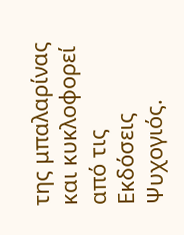της μπαλαρίνας και κυκλοφορεί από τις Εκδόσεις Ψυχογιός.